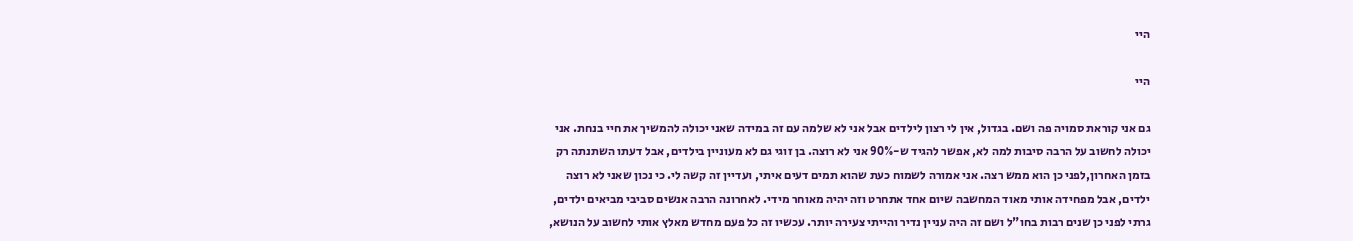היי

היי

גם אני קוראת סמויה פה ושם. בגדול, אין לי רצון לילדים אבל אני לא שלמה עם זה במידה שאני יכולה להמשיך את חיי בנחת. אני יכולה לחשוב על הרבה סיבות למה לא, אפשר להגיד ש-90% אני לא רוצה. בן זוגי גם לא מעוניין בילדים, אבל דעתו השתנתה רק בזמן האחרון,לפני כן הוא ממש רצה. אני אמורה לשמוח כעת שהוא תמים דעים איתי, ועדיין זה קשה לי. כי נכון שאני לא רוצה ילדים, אבל מפחידה אותי מאוד המחשבה שיום אחד אתחרט וזה יהיה מאוחר מידי. לאחרונה הרבה אנשים סביבי מביאים ילדים, גרתי לפני כן שנים רבות בחו"ל ושם זה היה עניין נדיר והייתי צעירה יותר. עכשיו זה כל פעם מחדש מאלץ אותי לחשוב על הנושא,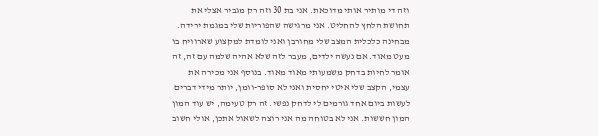וזה די מותיר אותי מדוכאת. אני בת 30 וזה רק מגביר אצלי את תחושת הלחץ להחליט. אני מרגישה שהפוריות שלי במגמת ירידה. מבחינה כלכלית המצב שלי מחורבן ואני לומדת למקצוע שארוויח בו מעט מאוד. אם נעשה ילדים, מעבר לזה שלא אהיה שלמה עם זה, זה אומר לחיות בדחק משמעותי מאוד מאוד. בנוסף אני מכירה את עצמי, הקצב שלי איטי יחסית ואני לא סופר-וומן, יותר מידי דברים לעשות ביום אחד גורמים לי לדחק נפשי. זה רק טעימה, יש עוד המון המון חששות. אני לא בטוחה מה אני רוצה לשאול אתכן, אולי חשוב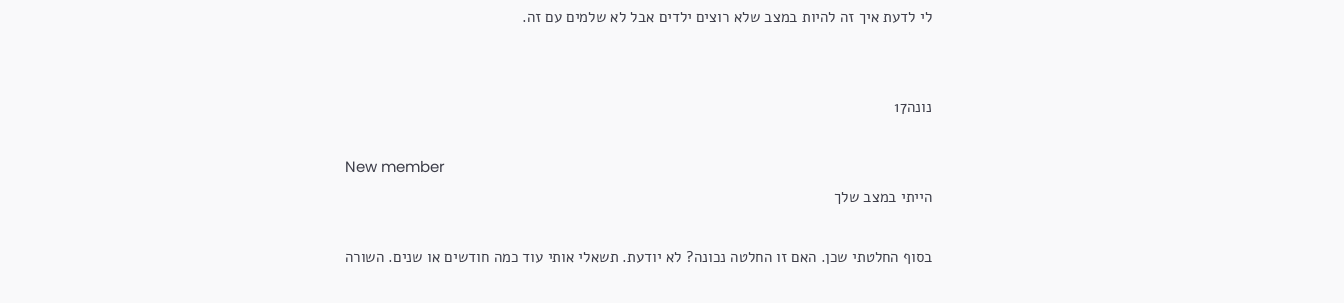לי לדעת איך זה להיות במצב שלא רוצים ילדים אבל לא שלמים עם זה.


נונה17

New member
הייתי במצב שלך

בסוף החלטתי שכן. האם זו החלטה נכונה? לא יודעת. תשאלי אותי עוד כמה חודשים או שנים. השורה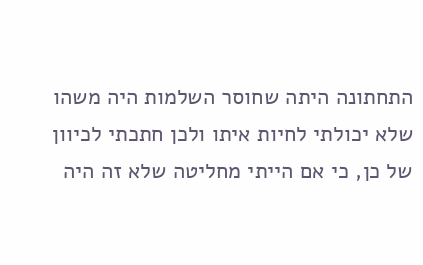התחתונה היתה שחוסר השלמות היה משהו שלא יכולתי לחיות איתו ולכן חתכתי לכיוון של כן, כי אם הייתי מחליטה שלא זה היה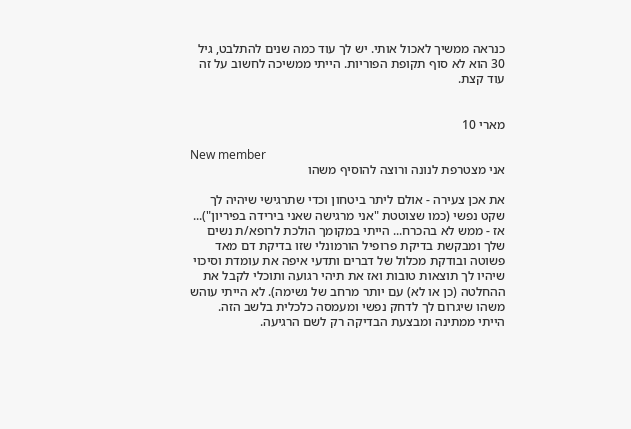כנראה ממשיך לאכול אותי. יש לך עוד כמה שנים להתלבט, גיל 30 הוא לא סוף תקופת הפוריות. הייתי ממשיכה לחשוב על זה עוד קצת.


מארי 10

New member
אני מצטרפת לנונה ורוצה להוסיף משהו

את אכן צעירה - אולם ליתר ביטחון וכדי שתרגישי שיהיה לך שקט נפשי (כמו שצוטטת "אני מרגישה שאני בירידה בפיריון")... אז - ממש לא בהכרח... הייתי במקומך הולכת לרופא/ת נשים שלך ומבקשת בדיקת פרופיל הורמונלי שזו בדיקת דם מאד פשוטה ובודקת מכלול של דברים ותדעי איפה את עומדת וסיכוי שיהיו לך תוצאות טובות ואז את תיהי רגועה ותוכלי לקבל את ההחלטה (כן או לא) עם יותר מרחב של נשימה). לא הייתי עוהש משהו שיגרום לך לדחק נפשי ומעמסה כלכלית בלשב הזה. הייתי ממתינה ומבצעת הבדיקה רק לשם הרגיעה.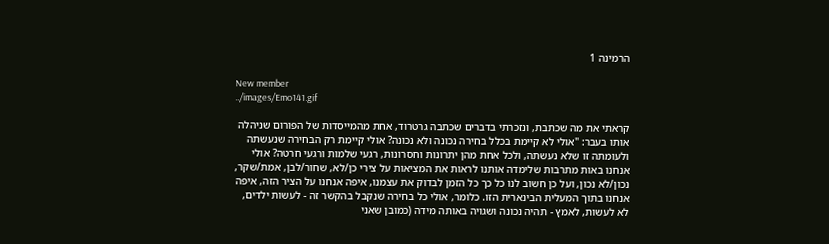הרמינה 1

New member
../images/Emo141.gif

קראתי את מה שכתבת, ונזכרתי בדברים שכתבה גרטרוד, אחת מהמייסדות של הפורום שניהלה אותו בעבר: "אולי לא קיימת בכלל בחירה נכונה ולא נכונה? אולי קיימת רק הבחירה שנעשתה ולעומתה זו שלא נעשתה, ולכל אחת מהן יתרונות וחסרונות, רגעי שלמות ורגעי חרטה? אולי אנחנו באות מתרבות שלימדה אותנו לראות את המציאות על צירי כן/לא, שחור/לבן, אמת/שקר, נכון/לא נכון, ועל כן חשוב לנו כל כך כל הזמן לבדוק את עצמנו, איפה אנחנו על הציר הזה, איפה אנחנו בתוך המעלית הבינארית הזו. כלומר, אולי כל בחירה שנקבל בהקשר זה - לעשות ילדים, לא לעשות, לאמץ - תהיה נכונה ושגויה באותה מידה (כמובן שאני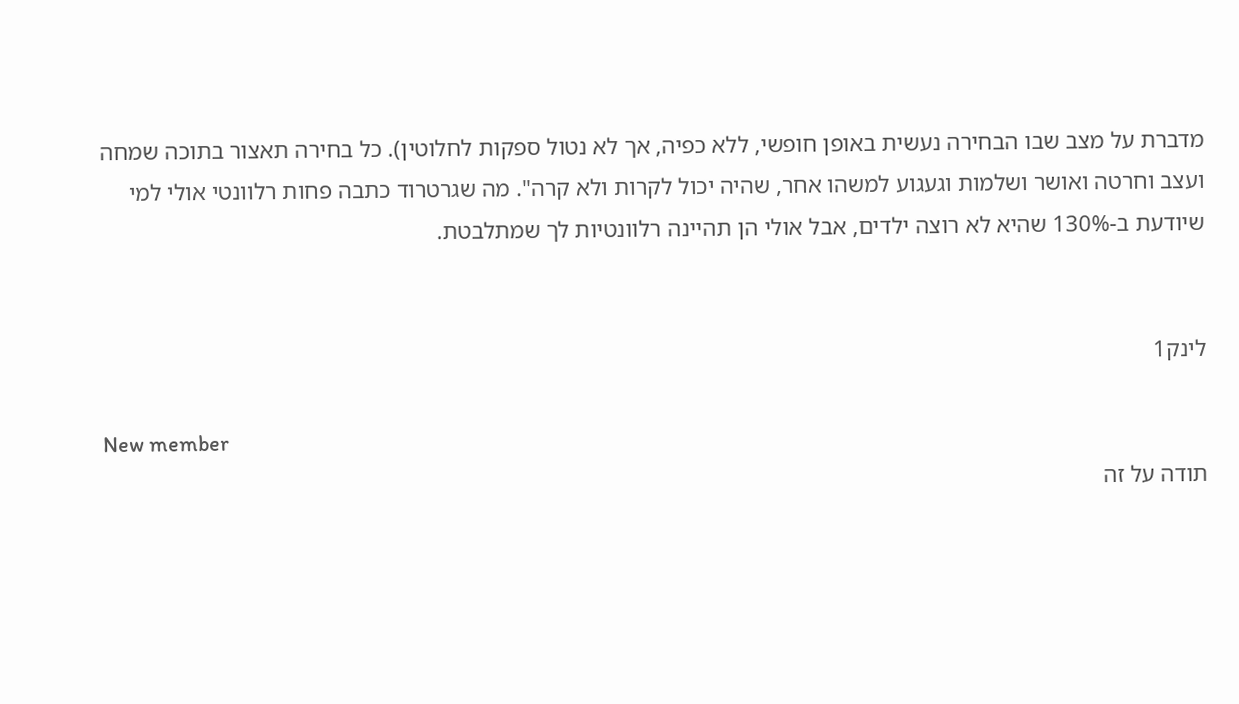מדברת על מצב שבו הבחירה נעשית באופן חופשי, ללא כפיה, אך לא נטול ספקות לחלוטין). כל בחירה תאצור בתוכה שמחה ועצב וחרטה ואושר ושלמות וגעגוע למשהו אחר, שהיה יכול לקרות ולא קרה". מה שגרטרוד כתבה פחות רלוונטי אולי למי שיודעת ב-130% שהיא לא רוצה ילדים, אבל אולי הן תהיינה רלוונטיות לך שמתלבטת.


לינק1

New member
תודה על זה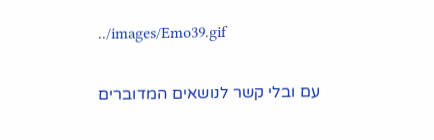../images/Emo39.gif

עם ובלי קשר לנושאים המדוברים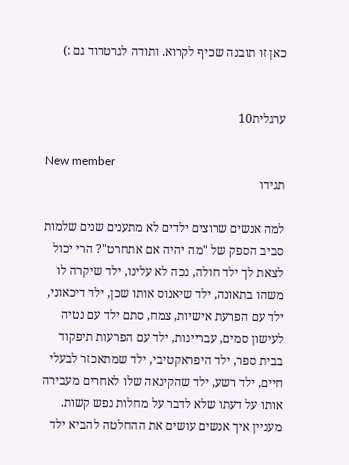כאן זו תובנה שכיף לקרוא. ותודה לגרטרוד גם :)


ערגלית10

New member
תגידו

למה אנשים שרוצים ילדים לא מתענים שנים שלמות סביב הספק של "מה יהיה אם אתחרט"? הרי יכול לצאת לך ילד חולה, נכה לא עלינו, ילד שיקרה לו משהו בתאונה, ילד שיאנוס אותו שכן, ילד דיכאוני, ילד עם הפרעת אישיות, צמח, סתם ילד עם נטיה לעישון סמים, עבריינות, ילד עם הפרעות תיפקוד בבית ספר, ילד היפראקטיבי, ילד שמתאכזר לבעלי חיים, ילד רשע, ילד שהקינאה שלו לאחרים מעבירה אותו על דעתו שלא לדבר על מחלות נפש קשות. מעניין איך אנשים עושים את ההחלטה להביא ילד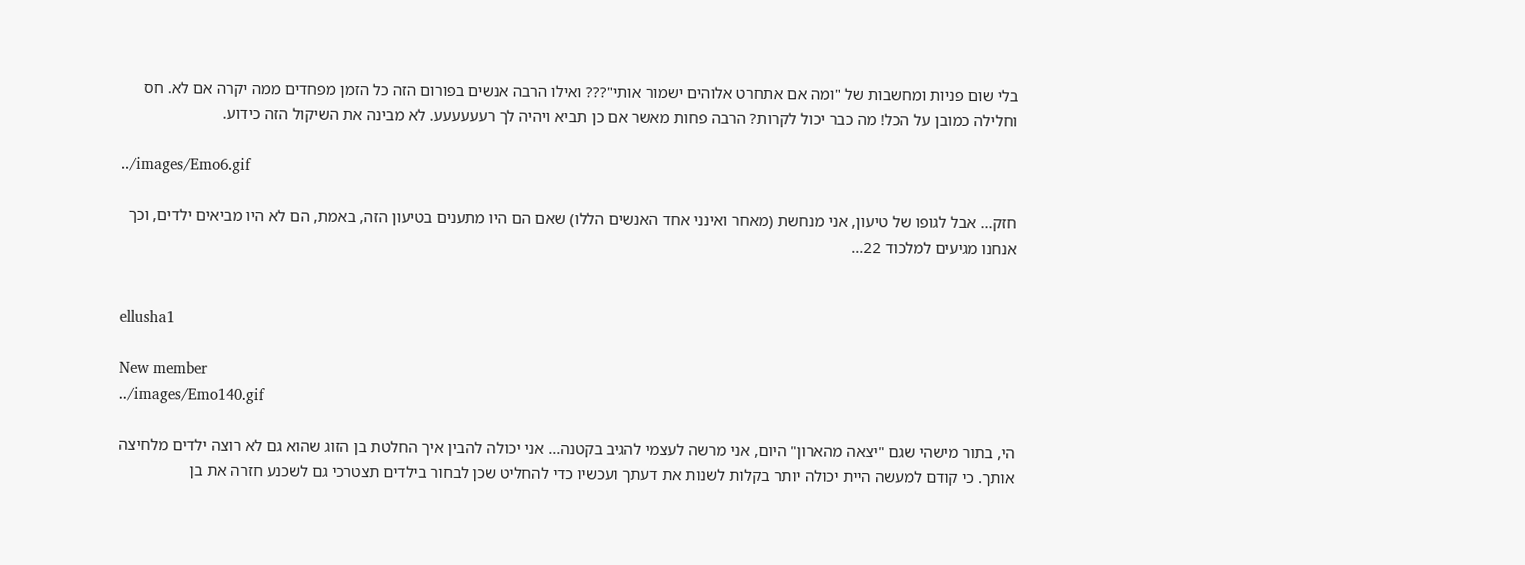בלי שום פניות ומחשבות של "ומה אם אתחרט אלוהים ישמור אותי"??? ואילו הרבה אנשים בפורום הזה כל הזמן מפחדים ממה יקרה אם לא. חס וחלילה כמובן על הכל! מה כבר יכול לקרות? הרבה פחות מאשר אם כן תביא ויהיה לך רעעעעעע. לא מבינה את השיקול הזה כידוע.

../images/Emo6.gif

חזק... אבל לגופו של טיעון, אני מנחשת (מאחר ואינני אחד האנשים הללו) שאם הם היו מתענים בטיעון הזה, באמת, הם לא היו מביאים ילדים, וכך אנחנו מגיעים למלכוד 22...


ellusha1

New member
../images/Emo140.gif

הי, בתור מישהי שגם "יצאה מהארון" היום, אני מרשה לעצמי להגיב בקטנה... אני יכולה להבין איך החלטת בן הזוג שהוא גם לא רוצה ילדים מלחיצה אותך. כי קודם למעשה היית יכולה יותר בקלות לשנות את דעתך ועכשיו כדי להחליט שכן לבחור בילדים תצטרכי גם לשכנע חזרה את בן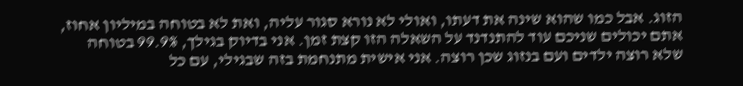הזוג. אבל כמו שהוא שינה את דעתו, ואולי לא נורא סגור עליה, ואת לא בטוחה במיליון אחוז, אתם יכולים שניכם עוד להתנדנד על השאלה הזו קצת זמן. אני בדיוק בגילך, 99.9% בטוחה שלא רוצה ילדים ועם בנזוג שכן רוצה. אני אישית מתנחמת בזה שבגילי, עם כל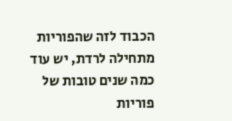הכבוד לזה שהפוריות מתחילה לרדת, יש עוד כמה שנים טובות של פוריות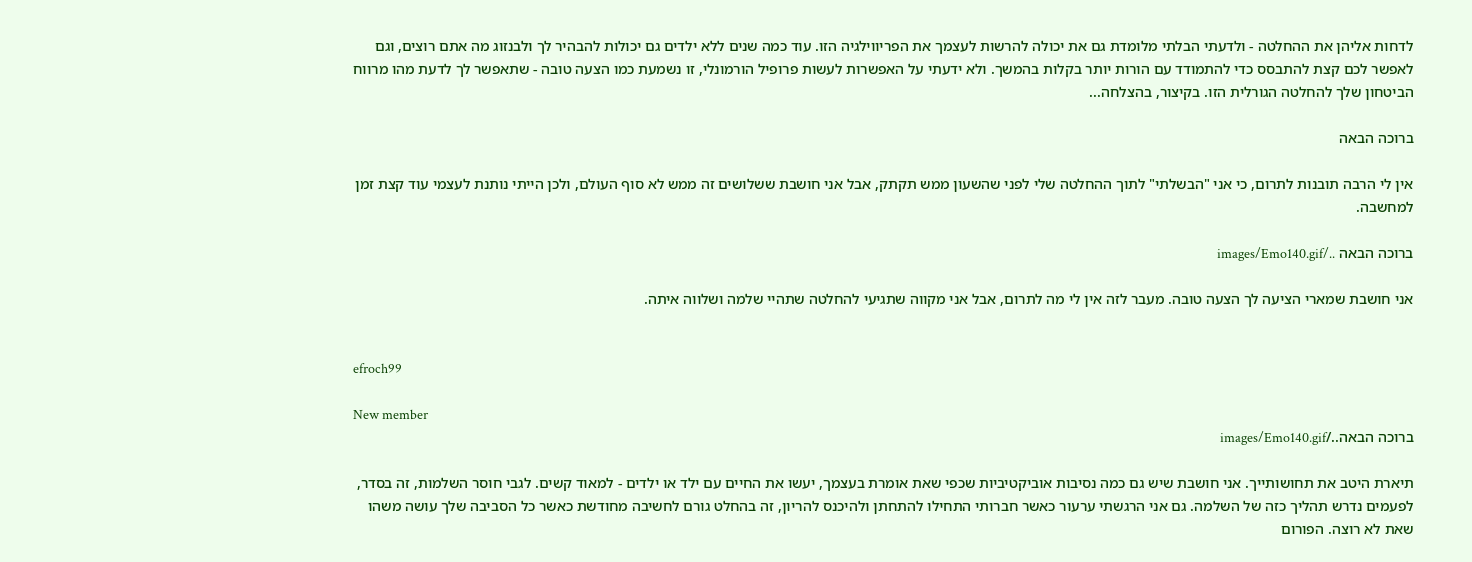לדחות אליהן את ההחלטה - ולדעתי הבלתי מלומדת גם את יכולה להרשות לעצמך את הפריווילגיה הזו. עוד כמה שנים ללא ילדים גם יכולות להבהיר לך ולבנזוג מה אתם רוצים, וגם לאפשר לכם קצת להתבסס כדי להתמודד עם הורות יותר בקלות בהמשך. ולא ידעתי על האפשרות לעשות פרופיל הורמונלי, זו נשמעת כמו הצעה טובה - שתאפשר לך לדעת מהו מרווח הביטחון שלך להחלטה הגורלית הזו. בקיצור, בהצלחה...

ברוכה הבאה

אין לי הרבה תובנות לתרום, כי אני "הבשלתי" לתוך ההחלטה שלי לפני שהשעון ממש תקתק, אבל אני חושבת ששלושים זה ממש לא סוף העולם, ולכן הייתי נותנת לעצמי עוד קצת זמן למחשבה.

ברוכה הבאה ../images/Emo140.gif

אני חושבת שמארי הציעה לך הצעה טובה. מעבר לזה אין לי מה לתרום, אבל אני מקווה שתגיעי להחלטה שתהיי שלמה ושלווה איתה.


efroch99

New member
ברוכה הבאה../images/Emo140.gif

תיארת היטב את תחושותייך. אני חושבת שיש גם כמה נסיבות אוביקטיביות שכפי שאת אומרת בעצמך, יעשו את החיים עם ילד או ילדים - למאוד קשים. לגבי חוסר השלמות, זה בסדר, לפעמים נדרש תהליך כזה של השלמה. גם אני הרגשתי ערעור כאשר חברותי התחילו להתחתן ולהיכנס להריון, זה בהחלט גורם לחשיבה מחודשת כאשר כל הסביבה שלך עושה משהו שאת לא רוצה. הפורום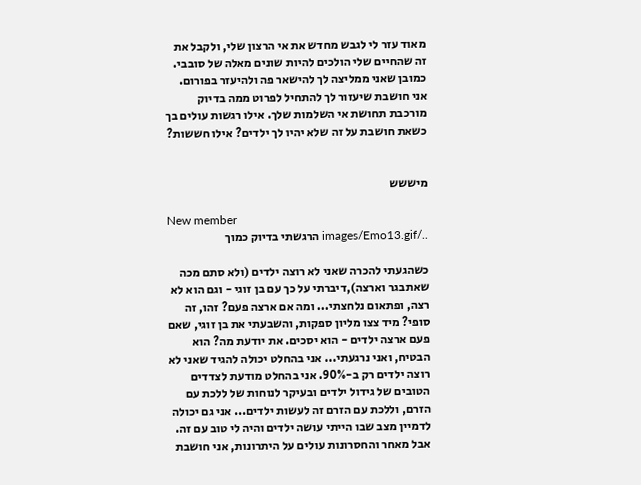מאוד עזר לי לגבש מחדש את אי הרצון שלי, ולקבל את זה שהחיים שלי הולכים להיות שונים מאלה של סובבי. כמובן שאני ממליצה לך להישאר פה ולהיעזר בפורום. אני חושבת שיעזור לך להתחיל לפרוט ממה בדיוק מורכבת תחושת אי השלמות שלך. אילו רגשות עולים בך כשאת חושבת על זה שלא יהיו לך ילדים? אילו חששות?


מיששש

New member
../images/Emo13.gif הרגשתי בדיוק כמוך

כשהגעתי להכרה שאני לא רוצה ילדים (ולא סתם מכה שאתבגר וארצה),דיברתי על כך עם בן זוגי - וגם הוא לא רצה, ופתאום נלחצתי... ומה אם ארצה פעם? זהו, זה סופי? מיד צצו מליון ספקות, והשבעתי את בן זוגי, שאם פעם ארצה ילדים - הוא יסכים. את יודעת מה? הוא הבטיח, ואני נרגעתי... אני בהחלט יכולה להגיד שאני לא רוצה ילדים רק ב-90%. אני בהחלט מודעת לצדדים הטובים של גידול ילדים ובעיקר לנוחות של ללכת עם הזרם, וללכת עם הזרם זה לעשות ילדים... אני גם יכולה לדמיין מצב שבו הייתי עושה ילדים והיה לי טוב עם זה. אבל מאחר והחסרונות עולים על היתרונות, אני חושבת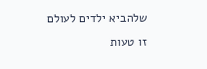שלהביא ילדים לעולם זו טעות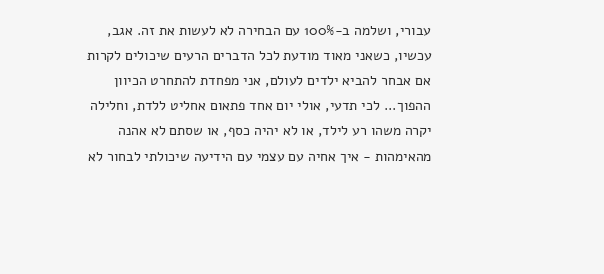עבורי, ושלמה ב-100% עם הבחירה לא לעשות את זה. אגב, עכשיו, כשאני מאוד מודעת לכל הדברים הרעים שיכולים לקרות אם אבחר להביא ילדים לעולם, אני מפחדת להתחרט הכיוון ההפוך... לכי תדעי, אולי יום אחד פתאום אחליט ללדת, וחלילה יקרה משהו רע לילד, או לא יהיה כסף, או שסתם לא אהנה מהאימהות - איך אחיה עם עצמי עם הידיעה שיכולתי לבחור לא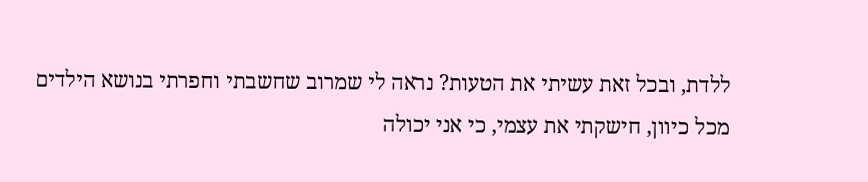ללדת, ובכל זאת עשיתי את הטעות? נראה לי שמרוב שחשבתי וחפרתי בנושא הילדים מכל כיוון, חישקתי את עצמי, כי אני יכולה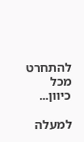להתחרט מכל כיוון...

למעלה